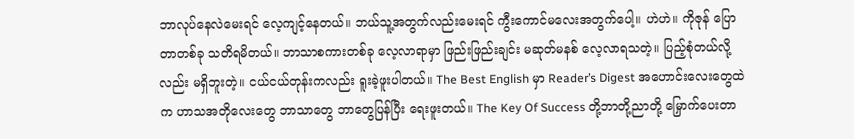ဘာလုပ်နေလဲမေးရင် လေ့ကျင့်နေတယ်။ ဘယ်သူ့အတွက်လည်းမေးရင် ကွီးကောင်မလေးအတွက်ပေါ့။ ဟဲဟဲ။ ကိုဇုန် ပြောတာတစ်ခု သတိရမိတယ်။ ဘာသာစကားတစ်ခု လေ့လာရာမှာ ဖြည်းဖြည်းချင်း မဆုတ်မနစ် လေ့လာရသတဲ့။ ပြည့်စုံတယ်လို့လည်း မရှိဘူးတဲ့။ ငယ်ငယ်တုန်းကလည်း ရူးခဲ့ဖူးပါတယ်။ The Best English မှာ Reader’s Digest အဟောင်းလေးတွေထဲက ဟာသအတိုလေးတွေ ဘာသာတွေ ဘာတွေပြန်ပြီး ရေးဖူးတယ်။ The Key Of Success တို့ဘာတို့ညာတို့ မြှောက်ပေးတာ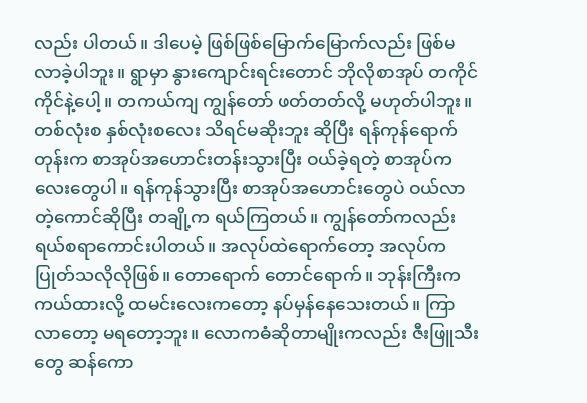လည်း ပါတယ်။ ဒါပေမဲ့ ဖြစ်ဖြစ်မြောက်မြောက်လည်း ဖြစ်မလာခဲ့ပါဘူး။ ရွာမှာ နွားကျောင်းရင်းတောင် ဘိုလိုစာအုပ် တကိုင်ကိုင်နဲ့ပေါ့။ တကယ်ကျ ကျွန်တော် ဖတ်တတ်လို့ မဟုတ်ပါဘူး။ တစ်လုံးစ နှစ်လုံးစလေး သိရင်မဆိုးဘူး ဆိုပြီး ရန်ကုန်ရောက်တုန်းက စာအုပ်အဟောင်းတန်းသွားပြီး ဝယ်ခဲ့ရတဲ့ စာအုပ်ကလေးတွေပါ။ ရန်ကုန်သွားပြီး စာအုပ်အဟောင်းတွေပဲ ဝယ်လာတဲ့ကောင်ဆိုပြီး တချို့က ရယ်ကြတယ်။ ကျွန်တော်ကလည်း ရယ်စရာကောင်းပါတယ်။ အလုပ်ထဲရောက်တော့ အလုပ်က ပြုတ်သလိုလိုဖြစ်။ တောရောက် တောင်ရောက်။ ဘုန်းကြီးက ကယ်ထားလို့ ထမင်းလေးကတော့ နပ်မှန်နေသေးတယ်။ ကြာလာတော့ မရတော့ဘူး။ လောကဓံဆိုတာမျိုးကလည်း ဇီးဖြူသီးတွေ ဆန်ကော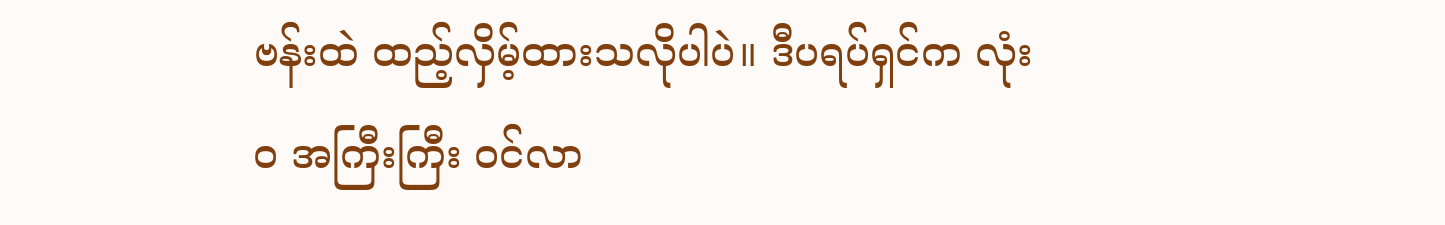ဗန်းထဲ ထည့်လှိမ့်ထားသလိုပါပဲ။ ဒီပရပ်ရှင်က လုံးဝ အကြီးကြီး ဝင်လာ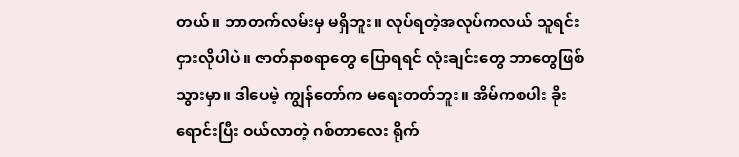တယ်။ ဘာတက်လမ်းမှ မရှိဘူး။ လုပ်ရတဲ့အလုပ်ကလယ် သူရင်းငှားလိုပါပဲ။ ဇာတ်နာစရာတွေ ပြောရရင် လုံးချင်းတွေ ဘာတွေဖြစ်သွားမှာ။ ဒါပေမဲ့ ကျွန်တော်က မရေးတတ်ဘူး။ အိမ်ကစပါး ခိုးရောင်းပြီး ဝယ်လာတဲ့ ဂစ်တာလေး ရိုက်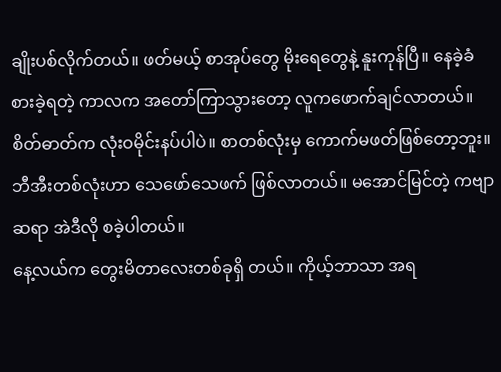ချိုးပစ်လိုက်တယ်။ ဖတ်မယ့် စာအုပ်တွေ မိုးရေတွေနဲ့ နူးကုန်ပြီ။ နေခဲ့ခံစားခဲ့ရတဲ့ ကာလက အတော်ကြာသွားတော့ လူကဖောက်ချင်လာတယ်။ စိတ်ဓာတ်က လုံးဝမိုင်းနပ်ပါပဲ။ စာတစ်လုံးမှ ကောက်မဖတ်ဖြစ်တော့ဘူး။ ဘီအီးတစ်လုံးဟာ သေဖော်သေဖက် ဖြစ်လာတယ်။ မအောင်မြင်တဲ့ ကဗျာဆရာ အဲဒီလို စခဲ့ပါတယ်။
နေ့လယ်က တွေးမိတာလေးတစ်ခုရှိ တယ်။ ကိုယ့်ဘာသာ အရ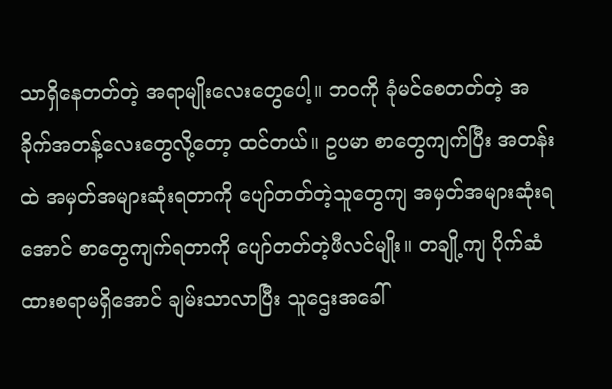သာရှိနေတတ်တဲ့ အရာမျိုးလေးတွေပေါ့။ ဘဝကို ခုံမင်စေတတ်တဲ့ အခိုက်အတန့်လေးတွေလို့တော့ ထင်တယ်။ ဥပမာ စာတွေကျက်ပြီး အတန်းထဲ အမှတ်အများဆုံးရတာကို ပျော်တတ်တဲ့သူတွေကျ အမှတ်အများဆုံးရအောင် စာတွေကျက်ရတာကို ပျော်တတ်တဲ့ဖီလင်မျိုး။ တချို့ကျ ပိုက်ဆံထားစရာမရှိအောင် ချမ်းသာလာပြီး သူဌေးအခေါ်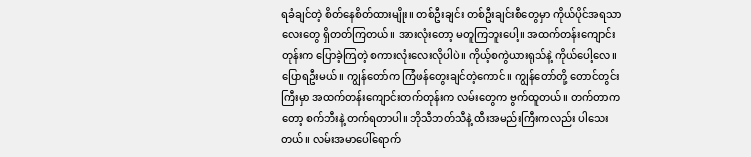ရခံချင်တဲ့ စိတ်နေစိတ်ထားမျိုး။ တစ်ဦးချင်း တစ်ဦးချင်းစီတွေမှာ ကိုယ်ပိုင်အရသာလေးတွေ ရှိတတ်ကြတယ်။ အားလုံးတော့ မတူကြဘူးပေါ့။ အထက်တန်းကျောင်းတုန်းက ပြောခဲ့ကြတဲ့ စကားလုံးလေးလိုပါပဲ။ ကိုယ့်စကွဲယားရုသ်နဲ့ ကိုယ်ပေါ့လေ။
ပြောရဦးမယ်။ ကျွန်တော်က ကြံဖန်တွေးချင်တဲ့ကောင်။ ကျွန်တော်တို့ တောင်တွင်းကြီးမှာ အထက်တန်းကျောင်းတက်တုန်းက လမ်းတွေက ဗွက်ထူတယ်။ တက်တာကတော့ စက်ဘီးနဲ့ တက်ရတာပါ။ ဘိုသီဘတ်သီနဲ့ ထီးအမည်းကြီးကလည်း ပါသေးတယ်။ လမ်းအမာပေါ်ရောက်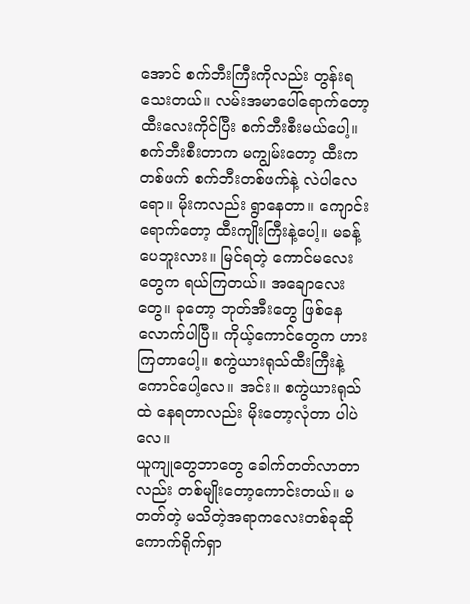အောင် စက်ဘီးကြီးကိုလည်း တွန်းရသေးတယ်။ လမ်းအမာပေါ်ရောက်တော့ ထီးလေးကိုင်ပြီး စက်ဘီးစီးမယ်ပေါ့။ စက်ဘီးစီးတာက မကျွမ်းတော့ ထီးကတစ်ဖက် စက်ဘီးတစ်ဖက်နဲ့ လဲပါလေရော။ မိုးကလည်း ရွာနေတာ။ ကျောင်းရောက်တော့ ထီးကျိုးကြီးနဲ့ပေါ့။ မခန့်ပေဘူးလား။ မြင်ရတဲ့ ကောင်မလေးတွေက ရယ်ကြတယ်။ အချောလေးတွေ။ ခုတော့ ဘုတ်အီးတွေ ဖြစ်နေလောက်ပါပြီ။ ကိုယ့်ကောင်တွေက ဟားကြတာပေါ့။ စကွဲယားရုသ်ထီးကြီးနဲ့ ကောင်ပေါ့လေ။ အင်း။ စကွဲယားရုသ်ထဲ နေရတာလည်း မိုးတော့လုံတာ ပါပဲလေ။
ယူကျုတွေဘာတွေ ခေါက်တတ်လာတာလည်း တစ်မျိုးတော့ကောင်းတယ်။ မတတ်တဲ့ မသိတဲ့အရာကလေးတစ်ခုဆို ကောက်ရိုက်ရှာ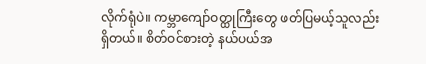လိုက်ရုံပဲ။ ကမ္ဘာကျော်ဝတ္ထုကြီးတွေ ဖတ်ပြမယ့်သူလည်း ရှိတယ်။ စိတ်ဝင်စားတဲ့ နယ်ပယ်အ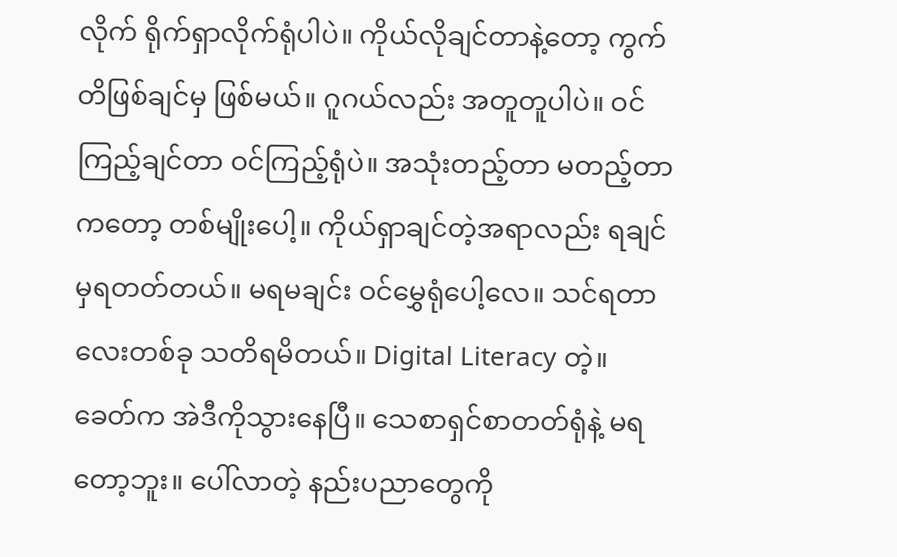လိုက် ရိုက်ရှာလိုက်ရုံပါပဲ။ ကိုယ်လိုချင်တာနဲ့တော့ ကွက်တိဖြစ်ချင်မှ ဖြစ်မယ်။ ဂူဂယ်လည်း အတူတူပါပဲ။ ဝင်ကြည့်ချင်တာ ဝင်ကြည့်ရုံပဲ။ အသုံးတည့်တာ မတည့်တာကတော့ တစ်မျိုးပေါ့။ ကိုယ်ရှာချင်တဲ့အရာလည်း ရချင်မှရတတ်တယ်။ မရမချင်း ဝင်မွှေရုံပေါ့လေ။ သင်ရတာလေးတစ်ခု သတိရမိတယ်။ Digital Literacy တဲ့။ ခေတ်က အဲဒီကိုသွားနေပြီ။ သေစာရှင်စာတတ်ရုံနဲ့ မရတော့ဘူး။ ပေါ်လာတဲ့ နည်းပညာတွေကို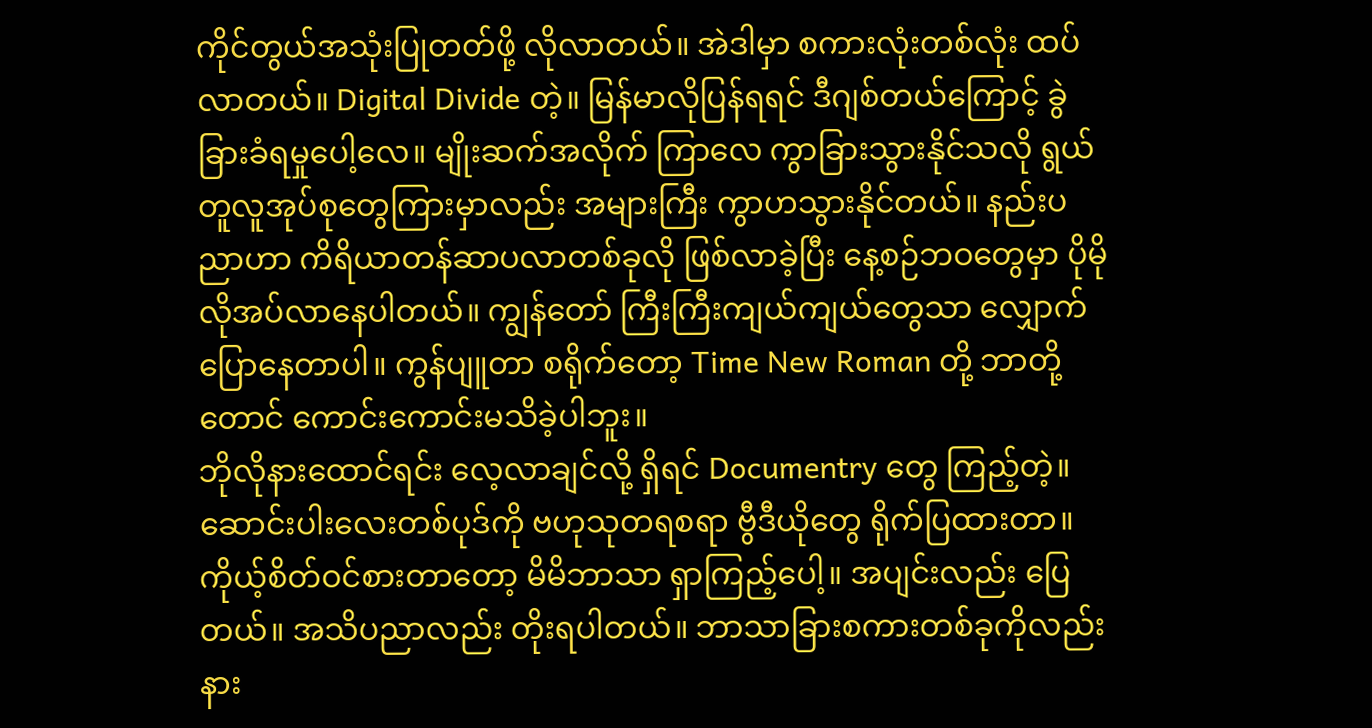ကိုင်တွယ်အသုံးပြုတတ်ဖို့ လိုလာတယ်။ အဲဒါမှာ စကားလုံးတစ်လုံး ထပ်လာတယ်။ Digital Divide တဲ့။ မြန်မာလိုပြန်ရရင် ဒီဂျစ်တယ်ကြောင့် ခွဲခြားခံရမှုပေါ့လေ။ မျိုးဆက်အလိုက် ကြာလေ ကွာခြားသွားနိုင်သလို ရွယ်တူလူအုပ်စုတွေကြားမှာလည်း အများကြီး ကွာဟသွားနိုင်တယ်။ နည်းပညာဟာ ကိရိယာတန်ဆာပလာတစ်ခုလို ဖြစ်လာခဲ့ပြီး နေ့စဉ်ဘဝတွေမှာ ပိုမိုလိုအပ်လာနေပါတယ်။ ကျွန်တော် ကြီးကြီးကျယ်ကျယ်တွေသာ လျှောက်ပြောနေတာပါ။ ကွန်ပျူတာ စရိုက်တော့ Time New Roman တို့ ဘာတို့တောင် ကောင်းကောင်းမသိခဲ့ပါဘူး။
ဘိုလိုနားထောင်ရင်း လေ့လာချင်လို့ ရှိရင် Documentry တွေ ကြည့်တဲ့။ ဆောင်းပါးလေးတစ်ပုဒ်ကို ဗဟုသုတရစရာ ဗွီဒီယိုတွေ ရိုက်ပြထားတာ။ ကိုယ့်စိတ်ဝင်စားတာတော့ မိမိဘာသာ ရှာကြည့်ပေါ့။ အပျင်းလည်း ပြေတယ်။ အသိပညာလည်း တိုးရပါတယ်။ ဘာသာခြားစကားတစ်ခုကိုလည်း နား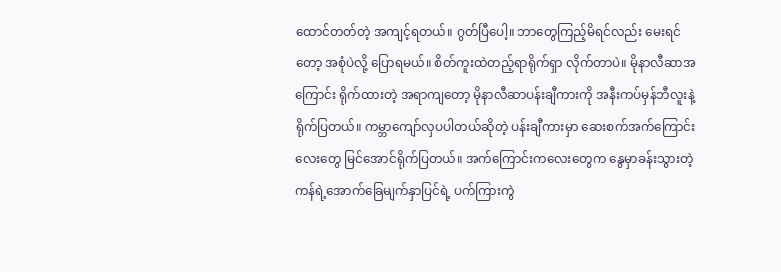ထောင်တတ်တဲ့ အကျင့်ရတယ်။ ဂွတ်ပြီပေါ့။ ဘာတွေကြည့်မိရင်လည်း မေးရင်တော့ အစုံပဲလို့ ပြောရမယ်။ စိတ်ကူးထဲတည့်ရာရိုက်ရှာ လိုက်တာပဲ။ မိုနာလီဆာအကြောင်း ရိုက်ထားတဲ့ အရာကျတော့ မိုနာလီဆာပန်းချီကားကို အနီးကပ်မှန်ဘီလူးနဲ့ ရိုက်ပြတယ်။ ကမ္ဘာကျော်လှပပါတယ်ဆိုတဲ့ ပန်းချီကားမှာ ဆေးစက်အက်ကြောင်းလေးတွေ မြင်အောင်ရိုက်ပြတယ်။ အက်ကြောင်းကလေးတွေက နွေမှာခန်းသွားတဲ့ ကန်ရဲ့အောက်ခြေမျက်နှာပြင်ရဲ့ ပက်ကြားကွဲ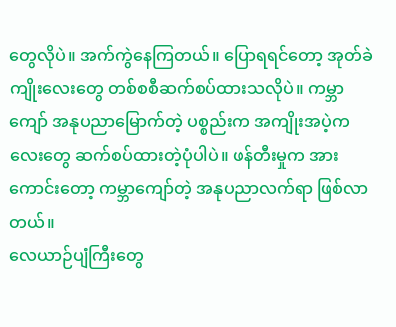တွေလိုပဲ။ အက်ကွဲနေကြတယ်။ ပြောရရင်တော့ အုတ်ခဲကျိုးလေးတွေ တစ်စစီဆက်စပ်ထားသလိုပဲ။ ကမ္ဘာကျော် အနုပညာမြောက်တဲ့ ပစ္စည်းက အကျိုးအပဲ့ကလေးတွေ ဆက်စပ်ထားတဲ့ပုံပါပဲ။ ဖန်တီးမှုက အားကောင်းတော့ ကမ္ဘာကျော်တဲ့ အနုပညာလက်ရာ ဖြစ်လာတယ်။
လေယာဉ်ပျံကြီးတွေ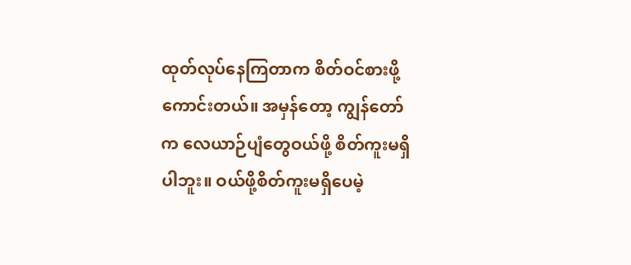ထုတ်လုပ်နေကြတာက စိတ်ဝင်စားဖို့ကောင်းတယ်။ အမှန်တော့ ကျွန်တော်က လေယာဉ်ပျံတွေဝယ်ဖို့ စိတ်ကူးမရှိပါဘူး။ ဝယ်ဖို့စိတ်ကူးမရှိပေမဲ့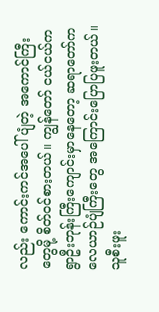လည်း ကောင်းကင်အပေါ်ပျံတဲ့ အကောင်ကြီးတွေမို့ စိတ်ဝင်စားတယ်။ ကျွန်တော် ငယ်ငယ်က ရွာဦးဘုန်းကြီးကျောင်းမှာနေတော့ ဆရာတော်က လေယာဉ်ပျံကြီးတွေ အကြောင်းပြောပြဖူးတယ်။ သူစီးဖူး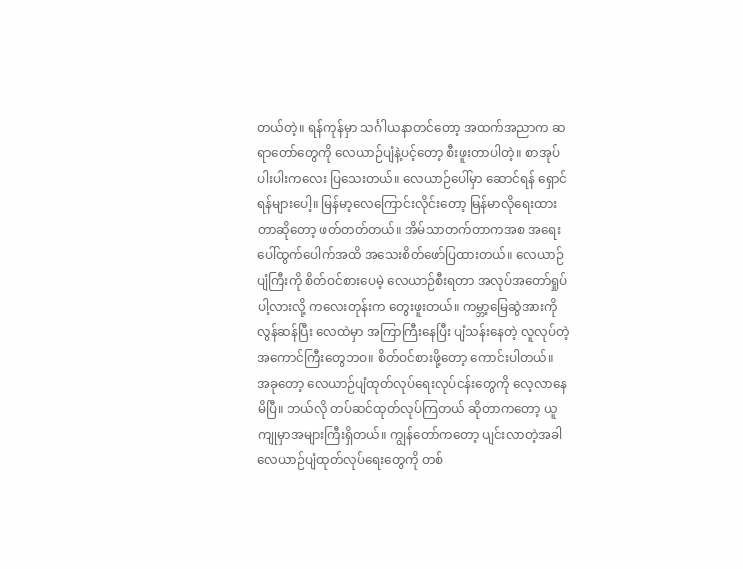တယ်တဲ့။ ရန်ကုန်မှာ သင်္ဂါယနာတင်တော့ အထက်အညာက ဆရာတော်တွေကို လေယာဉ်ပျံနဲ့ပင့်တော့ စီးဖူးတာပါတဲ့။ စာအုပ်ပါးပါးကလေး ပြသေးတယ်။ လေယာဉ်ပေါ်မှာ ဆောင်ရန် ရှောင်ရန်များပေါ့။ မြန်မာ့လေကြောင်းလိုင်းတော့ မြန်မာလိုရေးထားတာဆိုတော့ ဖတ်တတ်တယ်။ အိမ်သာတက်တာကအစ အရေးပေါ်ထွက်ပေါက်အထိ အသေးစိတ်ဖော်ပြထားတယ်။ လေယာဉ်ပျံကြီးကို စိတ်ဝင်စားပေမဲ့ လေယာဉ်စီးရတာ အလုပ်အတော်ရှုပ်ပါ့လားလို့ ကလေးတုန်းက တွေးဖူးတယ်။ ကမ္ဘာ့မြေဆွဲအားကို လွန်ဆန်ပြီး လေထဲမှာ အကြာကြီးနေပြီး ပျံသန်းနေတဲ့ လူလုပ်တဲ့ အကောင်ကြီးတွေဘဝ။ စိတ်ဝင်စားဖို့တော့ ကောင်းပါတယ်။
အခုတော့ လေယာဉ်ပျံထုတ်လုပ်ရေးလုပ်ငန်းတွေကို လေ့လာနေမိပြီ။ ဘယ်လို တပ်ဆင်ထုတ်လုပ်ကြတယ် ဆိုတာကတော့ ယူကျုမှာအများကြီးရှိတယ်။ ကျွန်တော်ကတော့ ပျင်းလာတဲ့အခါ လေယာဉ်ပျံထုတ်လုပ်ရေးတွေကို တစ်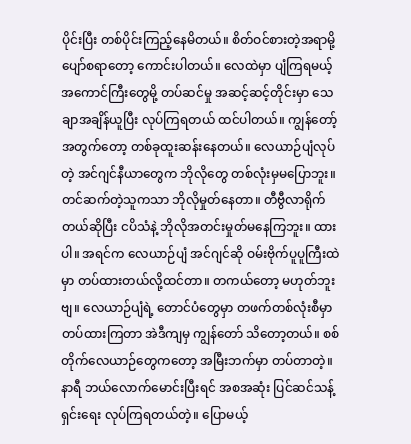ပိုင်းပြီး တစ်ပိုင်းကြည့်နေမိတယ်။ စိတ်ဝင်စားတဲ့အရာမို့ ပျော်စရာတော့ ကောင်းပါတယ်။ လေထဲမှာ ပျံကြရမယ့် အကောင်ကြီးတွေမို့ တပ်ဆင်မှု အဆင့်ဆင့်တိုင်းမှာ သေချာအချိန်ယူပြီး လုပ်ကြရတယ် ထင်ပါတယ်။ ကျွန်တော့်အတွက်တော့ တစ်ခုထူးဆန်းနေတယ်။ လေယာဉ်ပျံလုပ်တဲ့ အင်ဂျင်နီယာတွေက ဘိုလိုတွေ တစ်လုံးမှမပြောဘူး။ တင်ဆက်တဲ့သူကသာ ဘိုလိုမှုတ်နေတာ။ တီဗွီလာရိုက်တယ်ဆိုပြီး ငပိသံနဲ့ ဘိုလိုအတင်းမှုတ်မနေကြဘူး။ ထားပါ။ အရင်က လေယာဉ်ပျံ အင်ဂျင်ဆို ဝမ်းဗိုက်ပူပူကြီးထဲမှာ တပ်ထားတယ်လို့ထင်တာ။ တကယ်တော့ မဟုတ်ဘူးဗျ။ လေယာဉ်ပျံရဲ့ တောင်ပံတွေမှာ တဖက်တစ်လုံးစီမှာ တပ်ထားကြတာ အဲဒီကျမှ ကျွန်တော် သိတော့တယ်။ စစ်တိုက်လေယာဉ်တွေကတော့ အမြီးဘက်မှာ တပ်တာတဲ့။ နာရီ ဘယ်လောက်မောင်းပြီးရင် အစအဆုံး ပြင်ဆင်သန့်ရှင်းရေး လုပ်ကြရတယ်တဲ့။ ပြောမယ့်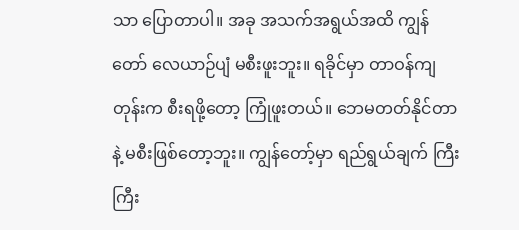သာ ပြောတာပါ။ အခု အသက်အရွယ်အထိ ကျွန်တော် လေယာဉ်ပျံ မစီးဖူးဘူး။ ရခိုင်မှာ တာဝန်ကျတုန်းက စီးရဖို့တော့ ကြုံဖူးတယ်။ ဘေမတတ်နိုင်တာနဲ့ မစီးဖြစ်တော့ဘူး။ ကျွန်တော့်မှာ ရည်ရွယ်ချက် ကြီးကြီး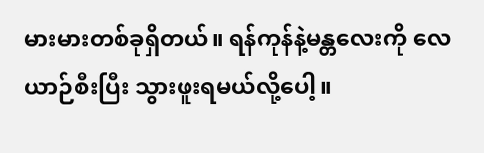မားမားတစ်ခုရှိတယ်။ ရန်ကုန်နဲ့မန္တလေးကို လေယာဉ်စီးပြီး သွားဖူးရမယ်လို့ပေါ့။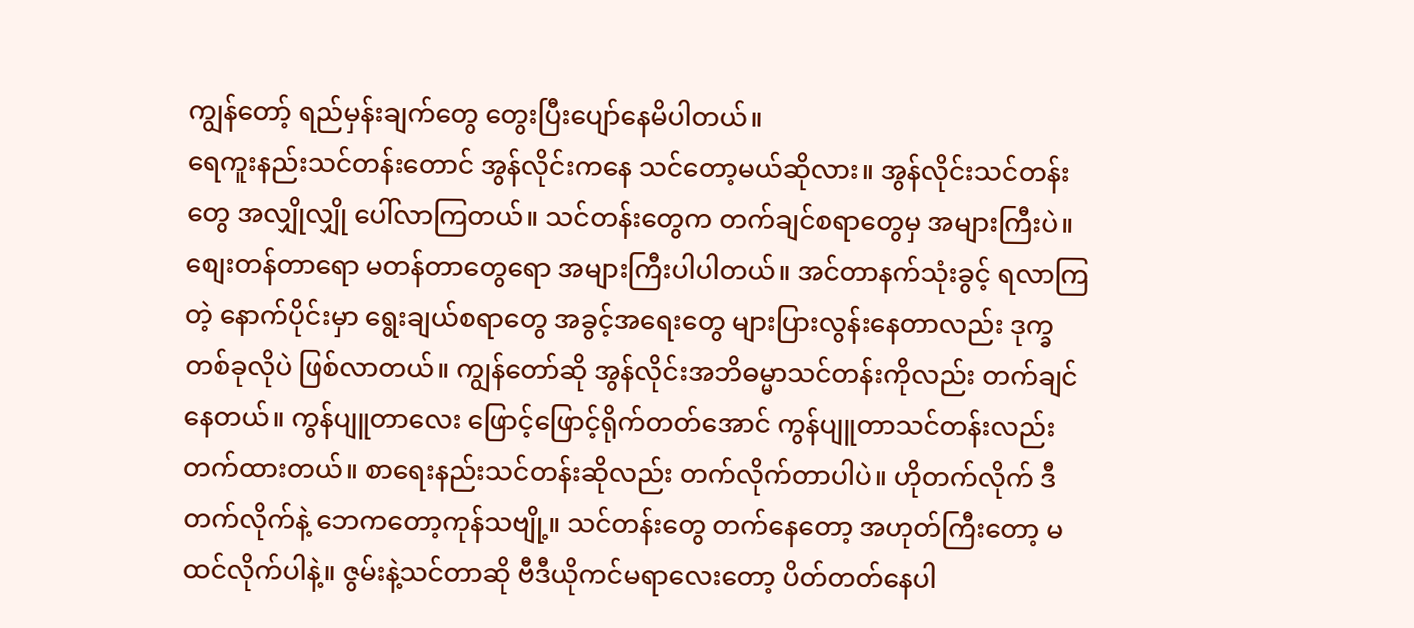ကျွန်တော့် ရည်မှန်းချက်တွေ တွေးပြီးပျော်နေမိပါတယ်။
ရေကူးနည်းသင်တန်းတောင် အွန်လိုင်းကနေ သင်တော့မယ်ဆိုလား။ အွန်လိုင်းသင်တန်းတွေ အလျှိုလျှို ပေါ်လာကြတယ်။ သင်တန်းတွေက တက်ချင်စရာတွေမှ အများကြီးပဲ။ စျေးတန်တာရော မတန်တာတွေရော အများကြီးပါပါတယ်။ အင်တာနက်သုံးခွင့် ရလာကြတဲ့ နောက်ပိုင်းမှာ ရွေးချယ်စရာတွေ အခွင့်အရေးတွေ များပြားလွန်းနေတာလည်း ဒုက္ခတစ်ခုလိုပဲ ဖြစ်လာတယ်။ ကျွန်တော်ဆို အွန်လိုင်းအဘိဓမ္မာသင်တန်းကိုလည်း တက်ချင်နေတယ်။ ကွန်ပျူတာလေး ဖြောင့်ဖြောင့်ရိုက်တတ်အောင် ကွန်ပျူတာသင်တန်းလည်း တက်ထားတယ်။ စာရေးနည်းသင်တန်းဆိုလည်း တက်လိုက်တာပါပဲ။ ဟိုတက်လိုက် ဒီတက်လိုက်နဲ့ ဘေကတော့ကုန်သဗျို့။ သင်တန်းတွေ တက်နေတော့ အဟုတ်ကြီးတော့ မထင်လိုက်ပါနဲ့။ ဇွမ်းနဲ့သင်တာဆို ဗီဒီယိုကင်မရာလေးတော့ ပိတ်တတ်နေပါ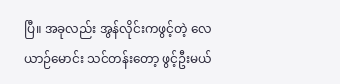ပြီ။ အခုလည်း အွန်လိုင်းကဖွင့်တဲ့ လေယာဉ်မောင်း သင်တန်းတော့ ဖွင့်ဦးမယ်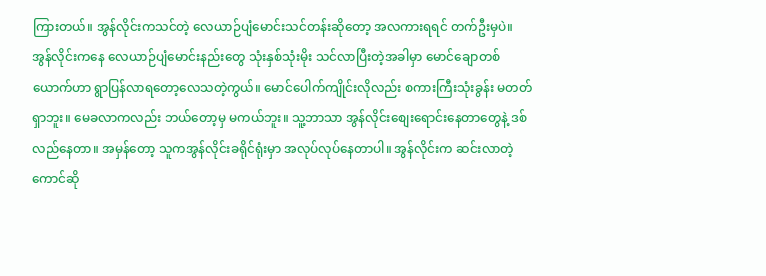ကြားတယ်။ အွန်လိုင်းကသင်တဲ့ လေယာဉ်ပျံမောင်းသင်တန်းဆိုတော့ အလကားရရင် တက်ဦးမှပဲ။
အွန်လိုင်းကနေ လေယာဉ်ပျံမောင်းနည်းတွေ သုံးနှစ်သုံးမိုး သင်လာပြီးတဲ့အခါမှာ မောင်ချောတစ်ယောက်ဟာ ရွာပြန်လာရတော့လေသတဲ့ကွယ်။ မောင်ပေါက်ကျိုင်းလိုလည်း စကားကြီးသုံးခွန်း မတတ်ရှာဘူး။ မေခလာကလည်း ဘယ်တော့မှ မကယ်ဘူး။ သူ့ဘာသာ အွန်လိုင်းစျေးရောင်းနေတာတွေနဲ့ ဒစ်လည်နေတာ။ အမှန်တော့ သူကအွန်လိုင်းခရိုင်ရုံးမှာ အလုပ်လုပ်နေတာပါ။ အွန်လိုင်းက ဆင်းလာတဲ့ကောင်ဆို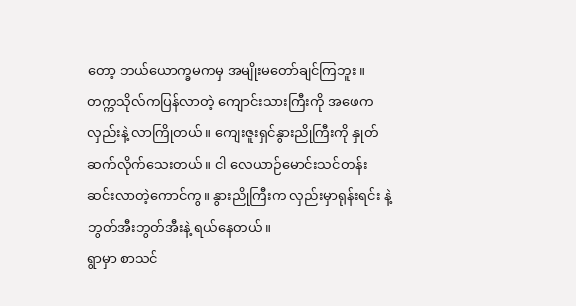တော့ ဘယ်ယောက္ခမကမှ အမျိုးမတော်ချင်ကြဘူး။ တက္ကသိုလ်ကပြန်လာတဲ့ ကျောင်းသားကြီးကို အဖေကလှည်းနဲ့ လာကြိုတယ်။ ကျေးဇူးရှင်နွားညိုကြီးကို နှုတ်ဆက်လိုက်သေးတယ်။ ငါ လေယာဉ်မောင်းသင်တန်း ဆင်းလာတဲ့ကောင်ကွ။ နွားညိုကြီးက လှည်းမှာရုန်းရင်း နဲ့ ဘွတ်အီးဘွတ်အီးနဲ့ ရယ်နေတယ်။
ရွာမှာ စာသင်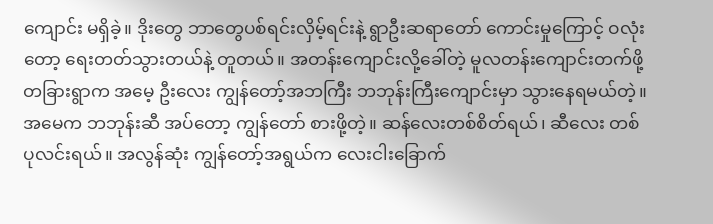ကျောင်း မရှိခဲ့။ ဒိုးတွေ ဘာတွေပစ်ရင်းလှိမ့်ရင်းနဲ့ ရွာဦးဆရာတော် ကောင်းမှုကြောင့် ဝလုံးတော့ ရေးတတ်သွားတယ်နဲ့ တူတယ်။ အတန်းကျောင်းလို့ခေါ်တဲ့ မူလတန်းကျောင်းတက်ဖို့ တခြားရွာက အမေ့ ဦးလေး ကျွန်တော့်အဘကြီး ဘဘုန်းကြီးကျောင်းမှာ သွားနေရမယ်တဲ့။ အမေက ဘဘုန်းဆီ အပ်တော့ ကျွန်တော် စားဖို့တဲ့။ ဆန်လေးတစ်စိတ်ရယ်၊ ဆီလေး တစ်ပုလင်းရယ်။ အလွန်ဆုံး ကျွန်တော့်အရွယ်က လေးငါးခြောက်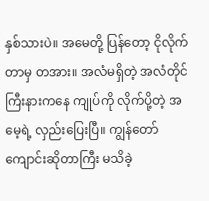နှစ်သားပဲ။ အမေတို့ ပြန်တော့ ငိုလိုက်တာမှ တအား။ အလံမရှိတဲ့ အလံတိုင် ကြီးနားကနေ ကျုပ်ကို လိုက်ပို့တဲ့ အမေ့ရဲ့ လှည်းပြေးပြီ။ ကျွန်တော် ကျောင်းဆိုတာကြီး မသိခဲ့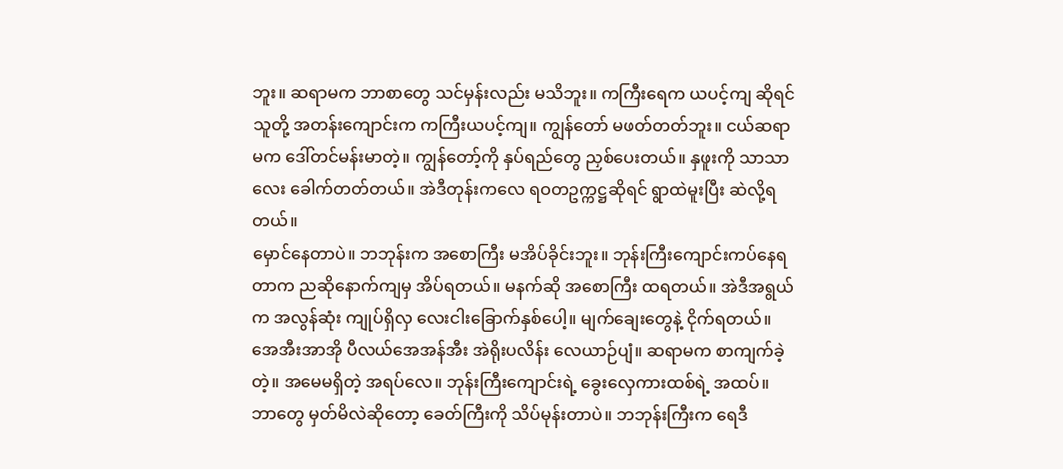ဘူး။ ဆရာမက ဘာစာတွေ သင်မှန်းလည်း မသိဘူး။ ကကြီးရေက ယပင့်ကျ ဆိုရင် သူတို့ အတန်းကျောင်းက ကကြီးယပင့်ကျ။ ကျွန်တော် မဖတ်တတ်ဘူး။ ငယ်ဆရာမက ဒေါ်တင်မန်းမာတဲ့။ ကျွန်တော့်ကို နှပ်ရည်တွေ ညှစ်ပေးတယ်။ နှဖူးကို သာသာလေး ခေါက်တတ်တယ်။ အဲဒီတုန်းကလေ ရဝတဥက္ကဋ္ဌဆိုရင် ရွာထဲမူးပြီး ဆဲလို့ရတယ်။
မှောင်နေတာပဲ။ ဘဘုန်းက အစောကြီး မအိပ်ခိုင်းဘူး။ ဘုန်းကြီးကျောင်းကပ်နေရတာက ညဆိုနောက်ကျမှ အိပ်ရတယ်။ မနက်ဆို အစောကြီး ထရတယ်။ အဲဒီအရွယ်က အလွန်ဆုံး ကျုပ်ရှိလှ လေးငါးခြောက်နှစ်ပေါ့။ မျက်ချေးတွေနဲ့ ငိုက်ရတယ်။ အေအီးအာအို ပီလယ်အေအန်အီး အဲရိုးပလိန်း လေယာဉ်ပျံ။ ဆရာမက စာကျက်ခဲ့တဲ့။ အမေမရှိတဲ့ အရပ်လေ။ ဘုန်းကြီးကျောင်းရဲ့ ခွေးလှေကားထစ်ရဲ့ အထပ်။ ဘာတွေ မှတ်မိလဲဆိုတော့ ခေတ်ကြီးကို သိပ်မုန်းတာပဲ။ ဘဘုန်းကြီးက ရေဒီ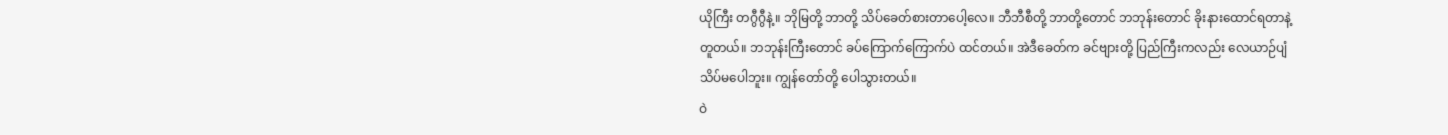ယိုကြီး တဂွီဂွီနဲ့။ ဘိုမြတို့ ဘာတို့ သိပ်ခေတ်စားတာပေါ့လေ။ ဘီဘီစီတို့ ဘာတို့တောင် ဘဘုန်းတောင် ခိုးနားထောင်ရတာနဲ့ တူတယ်။ ဘဘုန်းကြီးတောင် ခပ်ကြောက်ကြောက်ပဲ ထင်တယ်။ အဲဒီခေတ်က ခင်ဗျားတို့ ပြည်ကြီးကလည်း လေယာဉ်ပျံ သိပ်မပေါဘူး။ ကျွန်တော်တို့ ပေါသွားတယ်။
ဝဲ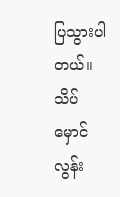ပြသွားပါတယ်။ သိပ်မှောင်လွန်း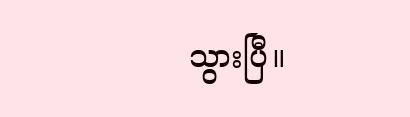သွားပြီ။